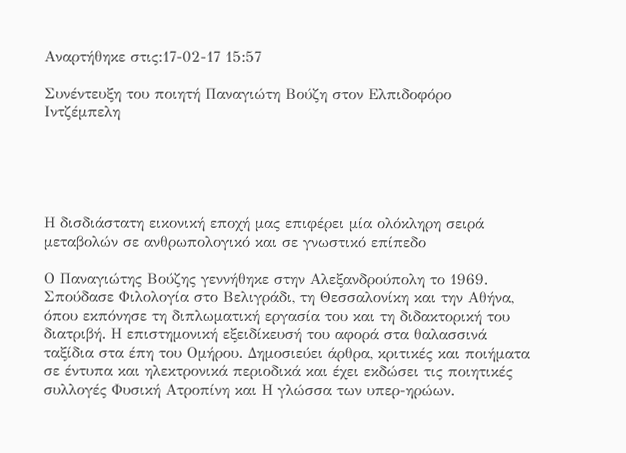Αναρτήθηκε στις:17-02-17 15:57

Συνέντευξη του ποιητή Παναγιώτη Βούζη στον Ελπιδοφόρο Ιντζέμπελη





Η δισδιάστατη εικονική εποχή μας επιφέρει μία ολόκληρη σειρά μεταβολών σε ανθρωπολογικό και σε γνωστικό επίπεδο

Ο Παναγιώτης Βούζης γεννήθηκε στην Αλεξανδρούπολη το 1969. Σπούδασε Φιλολογία στο Βελιγράδι, τη Θεσσαλονίκη και την Αθήνα, όπου εκπόνησε τη διπλωματική εργασία του και τη διδακτορική του διατριβή. Η επιστημονική εξειδίκευσή του αφορά στα θαλασσινά ταξίδια στα έπη του Ομήρου. Δημοσιεύει άρθρα, κριτικές και ποιήματα σε έντυπα και ηλεκτρονικά περιοδικά και έχει εκδώσει τις ποιητικές συλλογές Φυσική Ατροπίνη και Η γλώσσα των υπερ-ηρώων.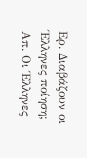Ερ. Διαβάζουν οι Έλληνες ποίηση;
Απ. Οι Έλληνες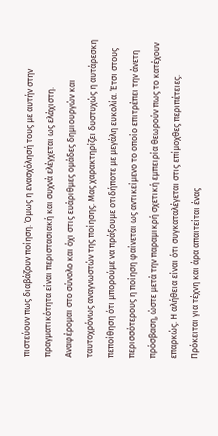πιστεύουν πως διαβάζουν ποίηση. Όμως η ενασχόλησή τους με αυτήν στην πραγματικότητα είναι περιστασιακή και συχνά ελέγχεται ως ελάχιστη. Αναφέρομαι στο σύνολο και όχι στις ευάριθμες ομάδες δημιουργών και ταυτοχρόνως αναγνωστών της ποίησης. Μας χαρακτηρίζει δυστυχώς η αυτάρεσκη πεποίθηση ότι μπορούμε να πράξουμε οτιδήποτε με μεγάλη ευκολία. Έτσι στους περισσότερους η ποίηση φαίνεται ως αντικείμενο το οποίο επιτρέπει την άνετη πρόσβαση, ώστε μετά την παραμικρή σχετική εμπειρία θεωρούν πως το κατέχουν επαρκώς. Η αλήθεια είναι ότι συγκαταλέγεται στις επίμοχθες περιπέτειες. Πρόκειται για τέχνη και άρα απαιτείται ένας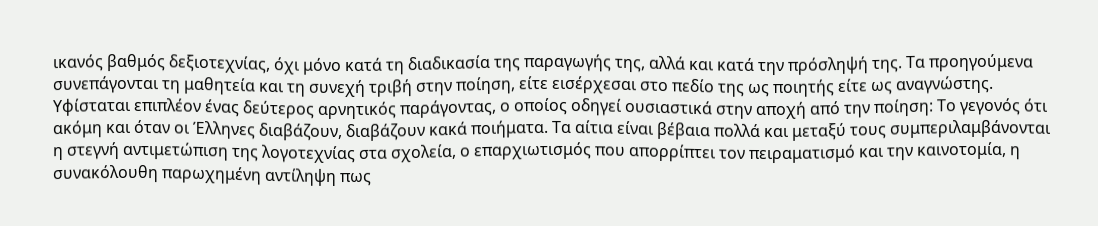ικανός βαθμός δεξιοτεχνίας, όχι μόνο κατά τη διαδικασία της παραγωγής της, αλλά και κατά την πρόσληψή της. Τα προηγούμενα συνεπάγονται τη μαθητεία και τη συνεχή τριβή στην ποίηση, είτε εισέρχεσαι στο πεδίο της ως ποιητής είτε ως αναγνώστης. Υφίσταται επιπλέον ένας δεύτερος αρνητικός παράγοντας, ο οποίος οδηγεί ουσιαστικά στην αποχή από την ποίηση: Το γεγονός ότι ακόμη και όταν οι Έλληνες διαβάζουν, διαβάζουν κακά ποιήματα. Τα αίτια είναι βέβαια πολλά και μεταξύ τους συμπεριλαμβάνονται η στεγνή αντιμετώπιση της λογοτεχνίας στα σχολεία, ο επαρχιωτισμός που απορρίπτει τον πειραματισμό και την καινοτομία, η συνακόλουθη παρωχημένη αντίληψη πως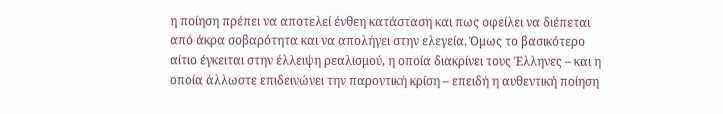η ποίηση πρέπει να αποτελεί ένθεη κατάσταση και πως οφείλει να διέπεται από άκρα σοβαρότητα και να απολήγει στην ελεγεία. Όμως το βασικότερο αίτιο έγκειται στην έλλειψη ρεαλισμού, η οποία διακρίνει τους Έλληνες – και η οποία άλλωστε επιδεινώνει την παροντική κρίση – επειδή η αυθεντική ποίηση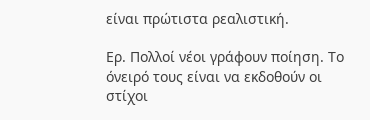είναι πρώτιστα ρεαλιστική.

Ερ. Πολλοί νέοι γράφουν ποίηση. Το όνειρό τους είναι να εκδοθούν οι στίχοι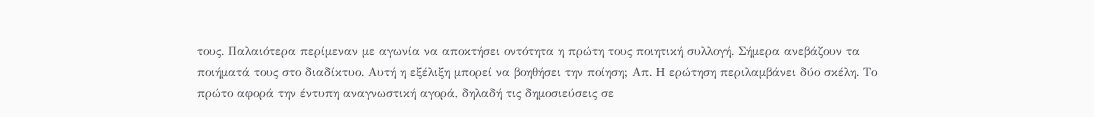τους. Παλαιότερα περίμεναν με αγωνία να αποκτήσει οντότητα η πρώτη τους ποιητική συλλογή. Σήμερα ανεβάζουν τα ποιήματά τους στο διαδίκτυο. Αυτή η εξέλιξη μπορεί να βοηθήσει την ποίηση; Απ. H ερώτηση περιλαμβάνει δύο σκέλη. Το πρώτο αφορά την έντυπη αναγνωστική αγορά, δηλαδή τις δημοσιεύσεις σε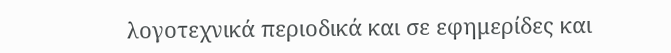λογοτεχνικά περιοδικά και σε εφημερίδες και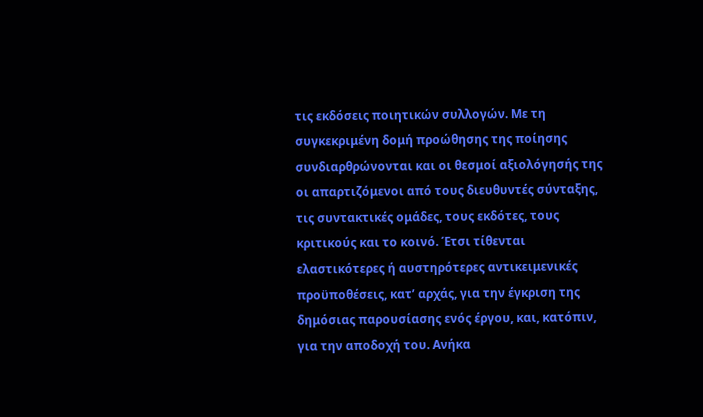τις εκδόσεις ποιητικών συλλογών. Με τη συγκεκριμένη δομή προώθησης της ποίησης συνδιαρθρώνονται και οι θεσμοί αξιολόγησής της οι απαρτιζόμενοι από τους διευθυντές σύνταξης, τις συντακτικές ομάδες, τους εκδότες, τους κριτικούς και το κοινό. Έτσι τίθενται ελαστικότερες ή αυστηρότερες αντικειμενικές προϋποθέσεις, κατ’ αρχάς, για την έγκριση της δημόσιας παρουσίασης ενός έργου, και, κατόπιν, για την αποδοχή του. Ανήκα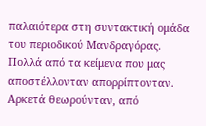παλαιότερα στη συντακτική ομάδα του περιοδικού Μανδραγόρας. Πολλά από τα κείμενα που μας αποστέλλονταν απορρίπτονταν. Αρκετά θεωρούνταν, από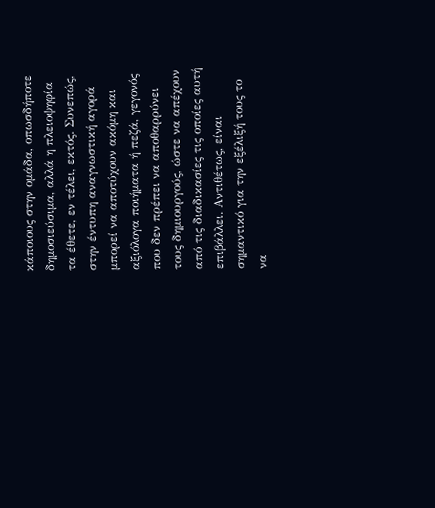κάποιους στην ομάδα, οπωσδήποτε δημοσιεύσιμα, αλλά η πλειοψηφία τα έθετε, εν τέλει, εκτός. Συνεπώς, στην έντυπη αναγνωστική αγορά μπορεί να αποτύχουν ακόμη και αξιόλογα ποιήματα ή πεζά, γεγονός που δεν πρέπει να αποθαρρύνει τους δημιουργούς, ώστε να απέχουν από τις διαδικασίες τις οποίες αυτή επιβάλλει. Αντιθέτως, είναι σημαντικό για την εξέλιξή τους το να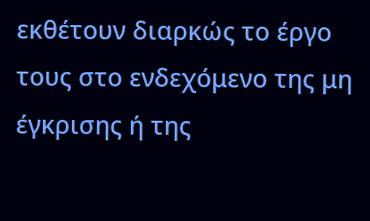εκθέτουν διαρκώς το έργο τους στο ενδεχόμενο της μη έγκρισης ή της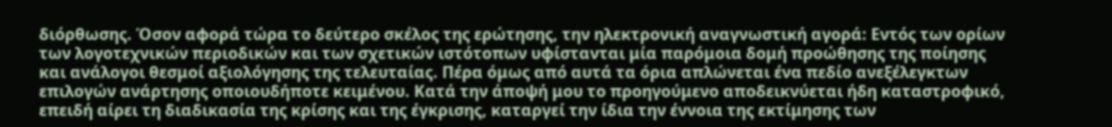διόρθωσης. Όσον αφορά τώρα το δεύτερο σκέλος της ερώτησης, την ηλεκτρονική αναγνωστική αγορά: Εντός των ορίων των λογοτεχνικών περιοδικών και των σχετικών ιστότοπων υφίστανται μία παρόμοια δομή προώθησης της ποίησης και ανάλογοι θεσμοί αξιολόγησης της τελευταίας. Πέρα όμως από αυτά τα όρια απλώνεται ένα πεδίο ανεξέλεγκτων επιλογών ανάρτησης οποιουδήποτε κειμένου. Κατά την άποψή μου το προηγούμενο αποδεικνύεται ήδη καταστροφικό, επειδή αίρει τη διαδικασία της κρίσης και της έγκρισης, καταργεί την ίδια την έννοια της εκτίμησης των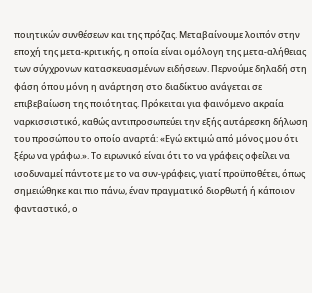ποιητικών συνθέσεων και της πρόζας. Μεταβαίνουμε λοιπόν στην εποχή της μετα-κριτικής, η οποία είναι ομόλογη της μετα-αλήθειας των σύγχρονων κατασκευασμένων ειδήσεων. Περνούμε δηλαδή στη φάση όπου μόνη η ανάρτηση στο διαδίκτυο ανάγεται σε επιβεβαίωση της ποιότητας. Πρόκειται για φαινόμενο ακραία ναρκισσιστικό, καθώς αντιπροσωπεύει την εξής αυτάρεσκη δήλωση του προσώπου το οποίο αναρτά: «Εγώ εκτιμώ από μόνος μου ότι ξέρω να γράφω.». Το ειρωνικό είναι ότι το να γράφεις οφείλει να ισοδυναμεί πάντοτε με το να συν-γράφεις, γιατί προϋποθέτει, όπως σημειώθηκε και πιο πάνω, έναν πραγματικό διορθωτή ή κάποιον φανταστικό, ο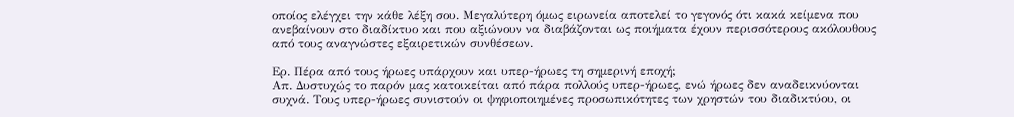οποίος ελέγχει την κάθε λέξη σου. Μεγαλύτερη όμως ειρωνεία αποτελεί το γεγονός ότι κακά κείμενα που ανεβαίνουν στο διαδίκτυο και που αξιώνουν να διαβάζονται ως ποιήματα έχουν περισσότερους ακόλουθους από τους αναγνώστες εξαιρετικών συνθέσεων.

Ερ. Πέρα από τους ήρωες υπάρχουν και υπερ-ήρωες τη σημερινή εποχή;
Απ. Δυστυχώς το παρόν μας κατοικείται από πάρα πολλούς υπερ-ήρωες, ενώ ήρωες δεν αναδεικνύονται συχνά. Τους υπερ-ήρωες συνιστούν οι ψηφιοποιημένες προσωπικότητες των χρηστών του διαδικτύου, οι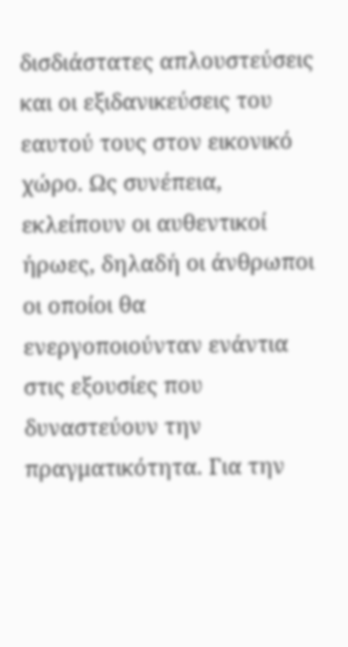δισδιάστατες απλουστεύσεις και οι εξιδανικεύσεις του εαυτού τους στον εικονικό χώρο. Ως συνέπεια, εκλείπουν οι αυθεντικοί ήρωες, δηλαδή οι άνθρωποι οι οποίοι θα ενεργοποιούνταν ενάντια στις εξουσίες που δυναστεύουν την πραγματικότητα. Για την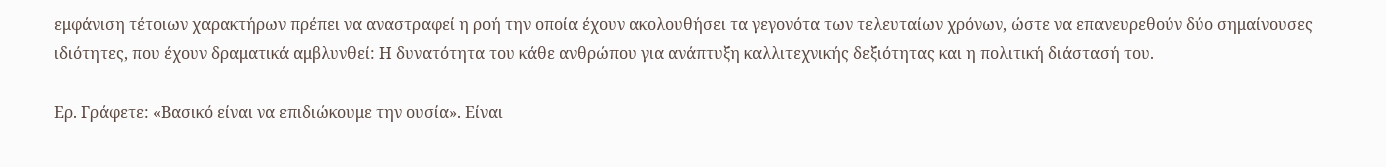εμφάνιση τέτοιων χαρακτήρων πρέπει να αναστραφεί η ροή την οποία έχουν ακολουθήσει τα γεγονότα των τελευταίων χρόνων, ώστε να επανευρεθούν δύο σημαίνουσες ιδιότητες, που έχουν δραματικά αμβλυνθεί: Η δυνατότητα του κάθε ανθρώπου για ανάπτυξη καλλιτεχνικής δεξιότητας και η πολιτική διάστασή του.

Ερ. Γράφετε: «Βασικό είναι να επιδιώκουμε την ουσία». Είναι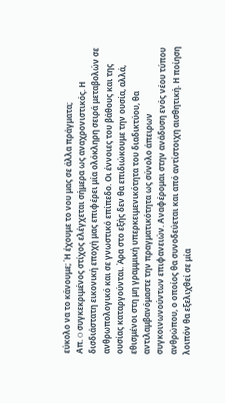εύκολο να το κάνουμε; Ή έχουμε το νου μας σε άλλα πράγματα;
Απ. O συγκεκριμένος στίχος ελέγχεται σήμερα ως αναχρονιστικός. Η δισδιάστατη εικονική εποχή μας επιφέρει μία ολόκληρη σειρά μεταβολών σε ανθρωπολογικό και σε γνωστικό επίπεδο. Οι έννοιες του βάθους και της ουσίας καταργούνται. Άρα στο εξής δεν θα επιδιώκουμε την ουσία, αλλά, εθισμένοι στη μη γραμμική υπερκειμενικότητα του διαδικτύου, θα αντιλαμβανόμαστε την πραγματικότητα ως σύνολο άπειρων συγκοινωνούντων επιφανειών. Αναφέρομαι στην ανάδυση ενός νέου τύπου ανθρώπου, ο οποίος θα συνοδεύεται και από αντίστοιχη αισθητική. Η ποίηση λοιπόν θα εξελιχθεί σε μία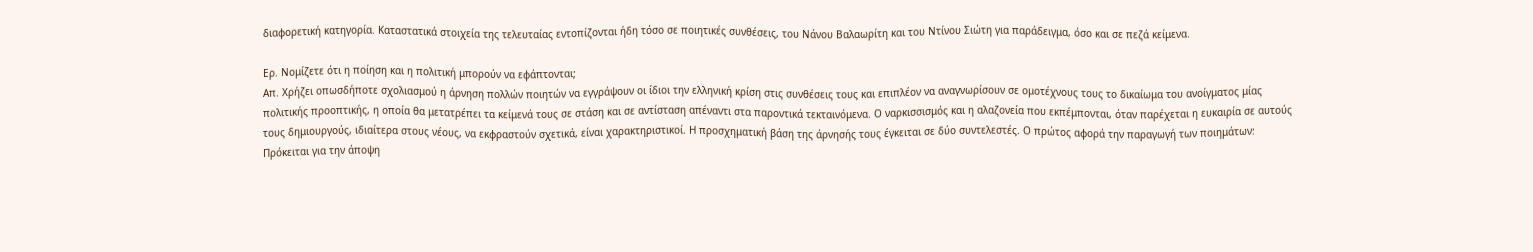διαφορετική κατηγορία. Καταστατικά στοιχεία της τελευταίας εντοπίζονται ήδη τόσο σε ποιητικές συνθέσεις, του Νάνου Βαλαωρίτη και του Ντίνου Σιώτη για παράδειγμα, όσο και σε πεζά κείμενα.

Ερ. Νομίζετε ότι η ποίηση και η πολιτική μπορούν να εφάπτονται;
Απ. Χρήζει οπωσδήποτε σχολιασμού η άρνηση πολλών ποιητών να εγγράψουν οι ίδιοι την ελληνική κρίση στις συνθέσεις τους και επιπλέον να αναγνωρίσουν σε ομοτέχνους τους το δικαίωμα του ανοίγματος μίας πολιτικής προοπτικής, η οποία θα μετατρέπει τα κείμενά τους σε στάση και σε αντίσταση απέναντι στα παροντικά τεκταινόμενα. Ο ναρκισσισμός και η αλαζονεία που εκπέμπονται, όταν παρέχεται η ευκαιρία σε αυτούς τους δημιουργούς, ιδιαίτερα στους νέους, να εκφραστούν σχετικά, είναι χαρακτηριστικοί. Η προσχηματική βάση της άρνησής τους έγκειται σε δύο συντελεστές. Ο πρώτος αφορά την παραγωγή των ποιημάτων: Πρόκειται για την άποψη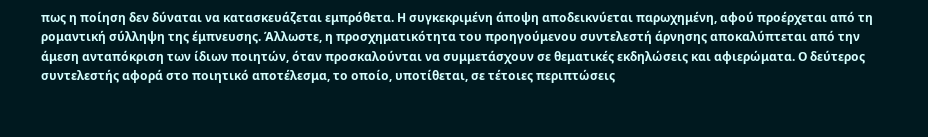πως η ποίηση δεν δύναται να κατασκευάζεται εμπρόθετα. Η συγκεκριμένη άποψη αποδεικνύεται παρωχημένη, αφού προέρχεται από τη ρομαντική σύλληψη της έμπνευσης. Άλλωστε, η προσχηματικότητα του προηγούμενου συντελεστή άρνησης αποκαλύπτεται από την άμεση ανταπόκριση των ίδιων ποιητών, όταν προσκαλούνται να συμμετάσχουν σε θεματικές εκδηλώσεις και αφιερώματα. Ο δεύτερος συντελεστής αφορά στο ποιητικό αποτέλεσμα, το οποίο, υποτίθεται, σε τέτοιες περιπτώσεις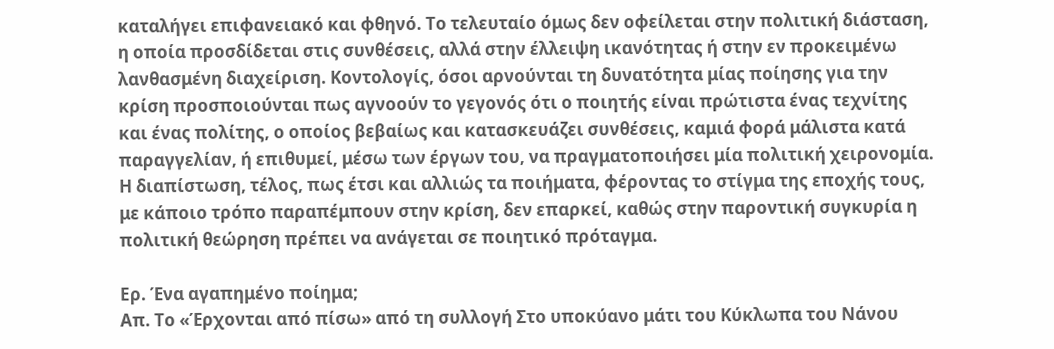καταλήγει επιφανειακό και φθηνό. Το τελευταίο όμως δεν οφείλεται στην πολιτική διάσταση, η οποία προσδίδεται στις συνθέσεις, αλλά στην έλλειψη ικανότητας ή στην εν προκειμένω λανθασμένη διαχείριση. Κοντολογίς, όσοι αρνούνται τη δυνατότητα μίας ποίησης για την κρίση προσποιούνται πως αγνοούν το γεγονός ότι ο ποιητής είναι πρώτιστα ένας τεχνίτης και ένας πολίτης, ο οποίος βεβαίως και κατασκευάζει συνθέσεις, καμιά φορά μάλιστα κατά παραγγελίαν, ή επιθυμεί, μέσω των έργων του, να πραγματοποιήσει μία πολιτική χειρονομία. Η διαπίστωση, τέλος, πως έτσι και αλλιώς τα ποιήματα, φέροντας το στίγμα της εποχής τους, με κάποιο τρόπο παραπέμπουν στην κρίση, δεν επαρκεί, καθώς στην παροντική συγκυρία η πολιτική θεώρηση πρέπει να ανάγεται σε ποιητικό πρόταγμα.

Ερ. Ένα αγαπημένο ποίημα;
Απ. Το «Έρχονται από πίσω» από τη συλλογή Στο υποκύανο μάτι του Κύκλωπα του Νάνου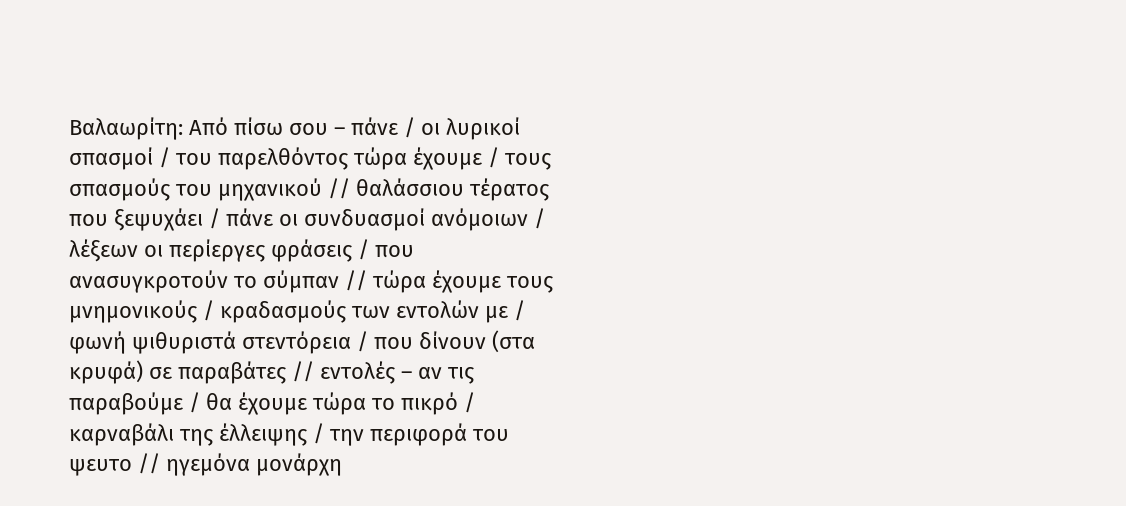Βαλαωρίτη: Από πίσω σου – πάνε / οι λυρικοί σπασμοί / του παρελθόντος τώρα έχουμε / τους σπασμούς του μηχανικού // θαλάσσιου τέρατος που ξεψυχάει / πάνε οι συνδυασμοί ανόμοιων / λέξεων οι περίεργες φράσεις / που ανασυγκροτούν το σύμπαν // τώρα έχουμε τους μνημονικούς / κραδασμούς των εντολών με / φωνή ψιθυριστά στεντόρεια / που δίνουν (στα κρυφά) σε παραβάτες // εντολές – αν τις παραβούμε / θα έχουμε τώρα το πικρό / καρναβάλι της έλλειψης / την περιφορά του ψευτο // ηγεμόνα μονάρχη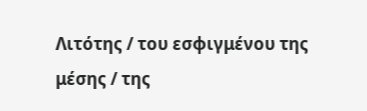Λιτότης / του εσφιγμένου της μέσης / της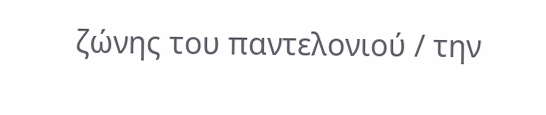ζώνης του παντελονιού / την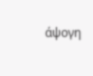άψογη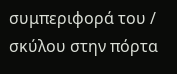συμπεριφορά του / σκύλου στην πόρτα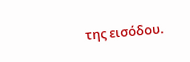της εισόδου.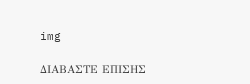img

ΔΙΑΒΑΣΤΕ ΕΠΙΣΗΣ